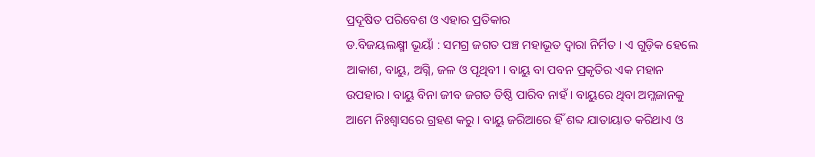ପ୍ରଦୂଷିତ ପରିବେଶ ଓ ଏହାର ପ୍ରତିକାର
ଡ.ବିଜୟଲକ୍ଷ୍ମୀ ଭୂୟାଁ : ସମଗ୍ର ଜଗତ ପଞ୍ଚ ମହାଭୂତ ଦ୍ୱାରା ନିର୍ମିତ । ଏ ଗୁଡ଼ିକ ହେଲେ ଆକାଶ, ବାୟୁ, ଅଗ୍ନି, ଜଳ ଓ ପୃଥିବୀ । ବାୟୁ ବା ପବନ ପ୍ରକୃତିର ଏକ ମହାନ ଉପହାର । ବାୟୁ ବିନା ଜୀବ ଜଗତ ତିଷ୍ଠି ପାରିବ ନାହଁ । ବାୟୁରେ ଥିବା ଅମ୍ଳଜାନକୁ ଆମେ ନିଃଶ୍ୱାସରେ ଗ୍ରହଣ କରୁ । ବାୟୁ ଜରିଆରେ ହିଁ ଶବ୍ଦ ଯାତାୟାତ କରିଥାଏ ଓ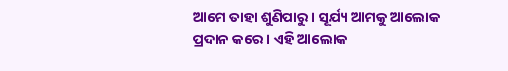ଆମେ ତାହା ଶୁଣିପାରୁ । ସୂର୍ଯ୍ୟ ଆମକୁ ଆଲୋକ ପ୍ରଦାନ କରେ । ଏହି ଆଲୋକ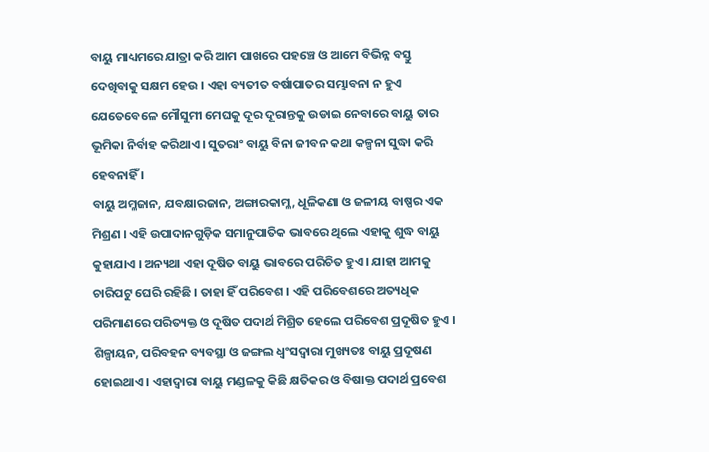ବାୟୁ ମାଧ୍ୟମରେ ଯାତ୍ରା କରି ଆମ ପାଖରେ ପହଞ୍ଚେ ଓ ଆମେ ବିଭିନ୍ନ ବସ୍ତୁ ଦେଖିବାକୁ ସକ୍ଷମ ହେଉ । ଏହା ବ୍ୟତୀତ ବର୍ଷାପାତର ସମ୍ଭାବନା ନ ହୁଏ ଯେତେବେଳେ ମୌସୁମୀ ମେଘକୁ ଦୂର ଦୂରାନ୍ତକୁ ଉଡାଇ ନେବାରେ ବାୟୁ ତାର ଭୂମିକା ନିର୍ବାହ କରିଥାଏ । ସୁତରାଂ ବାୟୁ ବିନା ଜୀବନ କଥା କଳ୍ପନା ସୁଦ୍ଧା କରି ହେବନାହିଁ ।
ବାୟୁ ଅମ୍ଳଜାନ, ଯବକ୍ଷାରଜାନ, ଅଙ୍ଗାରକାମ୍ଳ, ଧୂଳିକଣା ଓ ଜଳୀୟ ବାଷ୍ପର ଏକ ମିଶ୍ରଣ । ଏହି ଉପାଦାନଗୁଡ଼ିକ ସମାନୁପାତିକ ଭାବରେ ଥିଲେ ଏହାକୁ ଶୁଦ୍ଧ ବାୟୁ କୁହାଯାଏ । ଅନ୍ୟଥା ଏହା ଦୂଷିତ ବାୟୁ ଭାବରେ ପରିଚିତ ହୁଏ । ଯାହା ଆମକୁ ଚାରିପଟୁ ଘେରି ରହିଛି । ତାହା ହିଁ ପରିବେଶ । ଏହି ପରିବେଶରେ ଅତ୍ୟଧିକ ପରିମାଣରେ ପରିତ୍ୟକ୍ତ ଓ ଦୂଷିତ ପଦାର୍ଥ ମିଶ୍ରିତ ହେଲେ ପରିବେଶ ପ୍ରଦୂଷିତ ହୁଏ । ଶିଳ୍ପାୟନ, ପରିବହନ ବ୍ୟବସ୍ଥା ଓ ଜଙ୍ଗଲ ଧ୍ୱଂସଦ୍ୱାରା ମୁଖ୍ୟତଃ ବାୟୁ ପ୍ରଦୂଷଣ ହୋଇଥାଏ । ଏହାଦ୍ୱାରା ବାୟୁ ମଣ୍ଡଳକୁ କିଛି କ୍ଷତିକର ଓ ବିଷାକ୍ତ ପଦାର୍ଥ ପ୍ରବେଶ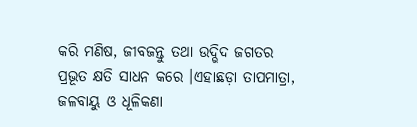କରି ମଣିଷ, ଜୀବଜନ୍ତୁ ତଥା ଉଦ୍ଭିଦ ଜଗତର ପ୍ରଭୂତ କ୍ଷତି ସାଧନ କରେ ।ଏହାଛଡ଼ା ତାପମାତ୍ରା, ଜଳବାୟୁ ଓ ଧୂଳିକଣା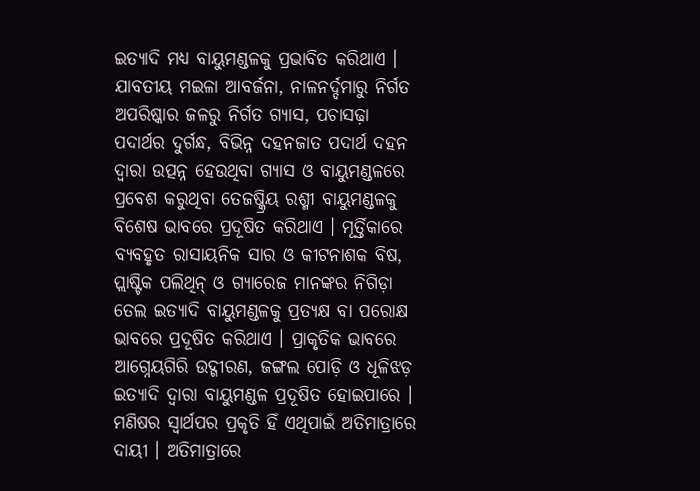ଇତ୍ୟାଦି ମଧ୍ୟ ବାୟୁମଣ୍ଡଳକୁ ପ୍ରଭାବିତ କରିଥାଏ । ଯାବତୀୟ ମଇଳା ଆବର୍ଜନା, ନାଳନର୍ଦ୍ଦମାରୁ ନିର୍ଗତ ଅପରିଷ୍କାର ଜଳରୁ ନିର୍ଗତ ଗ୍ୟାସ, ପଚାସଢ଼ା ପଦାର୍ଥର ଦୁର୍ଗନ୍ଧ, ବିଭିନ୍ନ ଦହନଜାତ ପଦାର୍ଥ ଦହନ ଦ୍ୱାରା ଉତ୍ପନ୍ନ ହେଉଥିବା ଗ୍ୟାସ ଓ ବାୟୁମଣ୍ଡଳରେ ପ୍ରବେଶ କରୁଥିବା ତେଜଷ୍କ୍ରିୟ ରଶ୍ମୀ ବାୟୁମଣ୍ଡଳକୁ ବିଶେଷ ଭାବରେ ପ୍ରଦୂଷିତ କରିଥାଏ । ମୂର୍ତ୍ତିକାରେ ବ୍ୟବହୃତ ରାସାୟନିକ ସାର ଓ କୀଟନାଶକ ବିଷ, ପ୍ଲାଷ୍ଟିକ ପଲିଥିନ୍ ଓ ଗ୍ୟାରେଜ ମାନଙ୍କର ନିଗିଡ଼ା ତେଲ ଇତ୍ୟାଦି ବାୟୁମଣ୍ଡଳକୁ ପ୍ରତ୍ୟକ୍ଷ ବା ପରୋକ୍ଷ ଭାବରେ ପ୍ରଦୂଷିତ କରିଥାଏ । ପ୍ରାକୃତିକ ଭାବରେ ଆଗ୍ନେୟଗିରି ଉଦ୍ଗୀରଣ, ଜଙ୍ଗଲ ପୋଡ଼ି ଓ ଧୂଳିଝଡ଼ ଇତ୍ୟାଦି ଦ୍ୱାରା ବାୟୁମଣ୍ଡଳ ପ୍ରଦୂଷିତ ହୋଇପାରେ । ମଣିଷର ସ୍ୱାର୍ଥପର ପ୍ରକୃତି ହିଁ ଏଥିପାଇଁ ଅତିମାତ୍ରାରେ ଦାୟୀ । ଅତିମାତ୍ରାରେ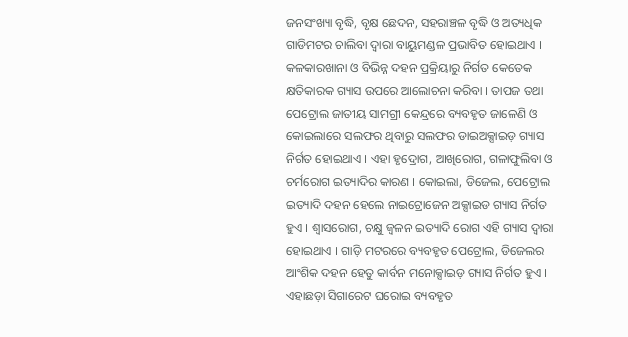ଜନସଂଖ୍ୟା ବୃଦ୍ଧି, ବୃକ୍ଷ ଛେଦନ, ସହରାଞ୍ଚଳ ବୃଦ୍ଧି ଓ ଅତ୍ୟଧିକ ଗାଡିମଟର ଚାଲିବା ଦ୍ୱାରା ବାୟୁମଣ୍ଡଳ ପ୍ରଭାବିତ ହୋଇଥାଏ । କଳକାରଖାନା ଓ ବିଭିନ୍ନ ଦହନ ପ୍ରକ୍ରିୟାରୁ ନିର୍ଗତ କେତେକ କ୍ଷତିକାରକ ଗ୍ୟାସ ଉପରେ ଆଲୋଚନା କରିବା । ତାପଜ ତଥା ପେଟ୍ରୋଲ ଜାତୀୟ ସାମଗ୍ରୀ କେନ୍ଦ୍ରରେ ବ୍ୟବହୃତ ଜାଳେଣି ଓ କୋଇଲାରେ ସଲଫର ଥିବାରୁ ସଲଫର ଡାଇଅକ୍ସାଇଡ଼ ଗ୍ୟାସ ନିର୍ଗତ ହୋଇଥାଏ । ଏହା ହୃଦ୍ରୋଗ, ଆଖିରୋଗ, ଗଳାଫୁଲିବା ଓ ଚର୍ମରୋଗ ଇତ୍ୟାଦିର କାରଣ । କୋଇଲା, ଡିଜେଲ, ପେଟ୍ରୋଲ ଇତ୍ୟାଦି ଦହନ ହେଲେ ନାଇଟ୍ରୋଜେନ ଅକ୍ସାଇଡ ଗ୍ୟାସ ନିର୍ଗତ ହୁଏ । ଶ୍ୱାସରୋଗ, ଚକ୍ଷୁ ଜ୍ୱଳନ ଇତ୍ୟାଦି ରୋଗ ଏହି ଗ୍ୟାସ ଦ୍ୱାରା ହୋଇଥାଏ । ଗାଡ଼ି ମଟରରେ ବ୍ୟବହୃତ ପେଟ୍ରୋଲ, ଡିଜେଲର ଆଂଶିକ ଦହନ ହେତୁ କାର୍ବନ ମନୋକ୍ସାଇଡ଼ ଗ୍ୟାସ ନିର୍ଗତ ହୁଏ । ଏହାଛଡ଼ା ସିଗାରେଟ ଘରୋଇ ବ୍ୟବହୃତ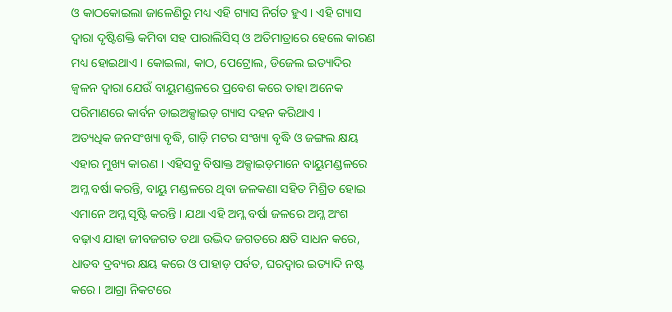ଓ କାଠକୋଇଲା ଜାଳେଣିରୁ ମଧ୍ୟ ଏହି ଗ୍ୟାସ ନିର୍ଗତ ହୁଏ । ଏହି ଗ୍ୟାସ ଦ୍ୱାରା ଦୃଷ୍ଟିଶକ୍ତି କମିବା ସହ ପାରାଲିସିସ୍ ଓ ଅତିମାତ୍ରାରେ ହେଲେ କାରଣ ମଧ୍ୟ ହୋଇଥାଏ । କୋଇଲା, କାଠ, ପେଟ୍ରୋଲ, ଡିଜେଲ ଇତ୍ୟାଦିର ଜ୍ୱଳନ ଦ୍ୱାରା ଯେଉଁ ବାୟୁମଣ୍ଡଳରେ ପ୍ରବେଶ କରେ ତାହା ଅନେକ ପରିମାଣରେ କାର୍ବନ ଡାଇଅକ୍ସାଇଡ଼ ଗ୍ୟାସ ଦହନ କରିଥାଏ ।
ଅତ୍ୟଧିକ ଜନସଂଖ୍ୟା ବୃଦ୍ଧି, ଗାଡ଼ି ମଟର ସଂଖ୍ୟା ବୃଦ୍ଧି ଓ ଜଙ୍ଗଲ କ୍ଷୟ ଏହାର ମୁଖ୍ୟ କାରଣ । ଏହିସବୁ ବିଷାକ୍ତ ଅକ୍ସାଇଡ଼ମାନେ ବାୟୁମଣ୍ଡଳରେ ଅମ୍ଳ ବର୍ଷା କରନ୍ତି, ବାୟୁ ମଣ୍ଡଳରେ ଥିବା ଜଳକଣା ସହିତ ମିଶ୍ରିତ ହୋଇ ଏମାନେ ଅମ୍ଳ ସୃଷ୍ଟି କରନ୍ତି । ଯଥା ଏହି ଅମ୍ଳ ବର୍ଷା ଜଳରେ ଅମ୍ଳ ଅଂଶ ବଢ଼ାଏ ଯାହା ଜୀବଜଗତ ତଥା ଉଦ୍ଭିଦ ଜଗତରେ କ୍ଷତି ସାଧନ କରେ, ଧାତବ ଦ୍ରବ୍ୟର କ୍ଷୟ କରେ ଓ ପାହାଡ଼ ପର୍ବତ, ଘରଦ୍ୱାର ଇତ୍ୟାଦି ନଷ୍ଟ କରେ । ଆଗ୍ରା ନିକଟରେ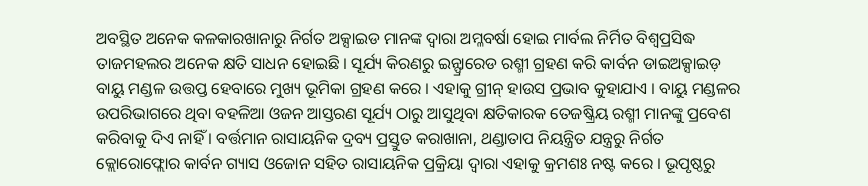ଅବସ୍ଥିତ ଅନେକ କଳକାରଖାନାରୁ ନିର୍ଗତ ଅକ୍ସାଇଡ ମାନଙ୍କ ଦ୍ୱାରା ଅମ୍ଳବର୍ଷା ହୋଇ ମାର୍ବଲ ନିର୍ମିତ ବିଶ୍ୱପ୍ରସିଦ୍ଧ ତାଜମହଲର ଅନେକ କ୍ଷତି ସାଧନ ହୋଇଛି । ସୂର୍ଯ୍ୟ କିରଣରୁ ଇନ୍ଫ୍ରାରେଡ ରଶ୍ମୀ ଗ୍ରହଣ କରି କାର୍ବନ ଡାଇଅକ୍ସାଇଡ଼ ବାୟୁ ମଣ୍ଡଳ ଉତ୍ତପ୍ତ ହେବାରେ ମୁଖ୍ୟ ଭୂମିକା ଗ୍ରହଣ କରେ । ଏହାକୁ ଗ୍ରୀନ୍ ହାଉସ ପ୍ରଭାବ କୁହାଯାଏ । ବାୟୁ ମଣ୍ଡଳର ଉପରିଭାଗରେ ଥିବା ବହଳିଆ ଓଜନ ଆସ୍ତରଣ ସୂର୍ଯ୍ୟ ଠାରୁ ଆସୁଥିବା କ୍ଷତିକାରକ ତେଜଷ୍କ୍ରିୟ ରଶ୍ମୀ ମାନଙ୍କୁ ପ୍ରବେଶ କରିବାକୁ ଦିଏ ନାହିଁ । ବର୍ତ୍ତମାନ ରାସାୟନିକ ଦ୍ରବ୍ୟ ପ୍ରସ୍ତୁତ କରାଖାନା, ଥଣ୍ଡାତାପ ନିୟନ୍ତ୍ରିତ ଯନ୍ତ୍ରରୁ ନିର୍ଗତ କ୍ଲୋରୋଫ୍ଲୋର କାର୍ବନ ଗ୍ୟାସ ଓଜୋନ ସହିତ ରାସାୟନିକ ପ୍ରକ୍ରିୟା ଦ୍ୱାରା ଏହାକୁ କ୍ରମଶଃ ନଷ୍ଟ କରେ । ଭୂପୃଷ୍ଠରୁ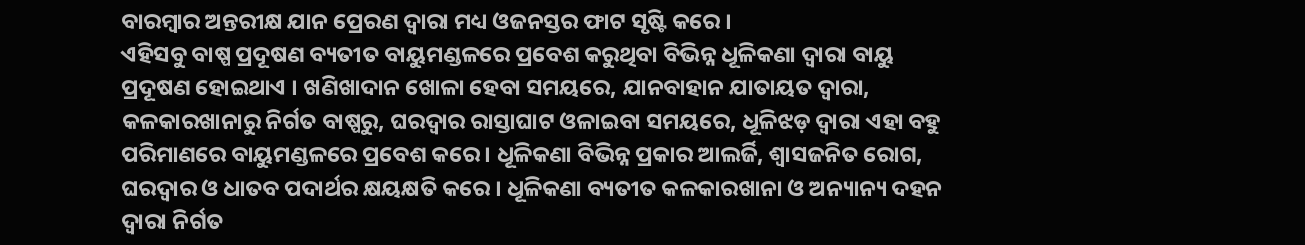ବାରମ୍ବାର ଅନ୍ତରୀକ୍ଷ ଯାନ ପ୍ରେରଣ ଦ୍ୱାରା ମଧ୍ୟ ଓଜନସ୍ତର ଫାଟ ସୃଷ୍ଟି କରେ ।
ଏହିସବୁ ବାଷ୍ପ ପ୍ରଦୂଷଣ ବ୍ୟତୀତ ବାୟୁମଣ୍ଡଳରେ ପ୍ରବେଶ କରୁଥିବା ବିଭିନ୍ନ ଧୂଳିକଣା ଦ୍ୱାରା ବାୟୁ ପ୍ରଦୂଷଣ ହୋଇଥାଏ । ଖଣିଖାଦାନ ଖୋଳା ହେବା ସମୟରେ, ଯାନବାହାନ ଯାତାୟତ ଦ୍ୱାରା, କଳକାରଖାନାରୁ ନିର୍ଗତ ବାଷ୍ପରୁ, ଘରଦ୍ୱାର ରାସ୍ତାଘାଟ ଓଳାଇବା ସମୟରେ, ଧୂଳିଝଡ଼ ଦ୍ୱାରା ଏହା ବହୁ ପରିମାଣରେ ବାୟୁମଣ୍ଡଳରେ ପ୍ରବେଶ କରେ । ଧୂଳିକଣା ବିଭିନ୍ନ ପ୍ରକାର ଆଲର୍ଜି, ଶ୍ୱାସଜନିତ ରୋଗ, ଘରଦ୍ୱାର ଓ ଧାତବ ପଦାର୍ଥର କ୍ଷୟକ୍ଷତି କରେ । ଧୂଳିକଣା ବ୍ୟତୀତ କଳକାରଖାନା ଓ ଅନ୍ୟାନ୍ୟ ଦହନ ଦ୍ୱାରା ନିର୍ଗତ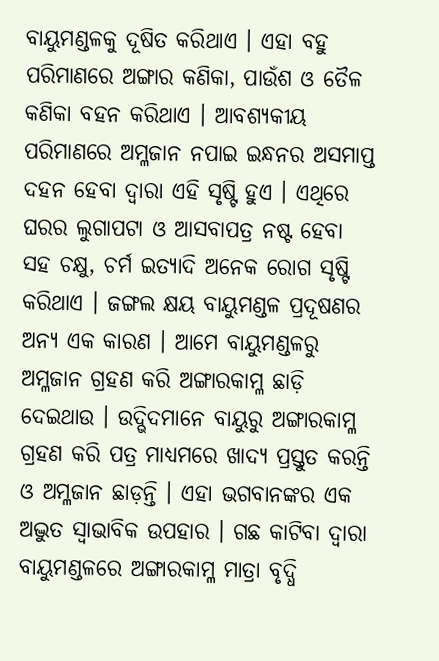ବାୟୁମଣ୍ଡଳକୁ ଦୂଷିତ କରିଥାଏ । ଏହା ବହୁ ପରିମାଣରେ ଅଙ୍ଗାର କଣିକା, ପାଉଁଶ ଓ ତୈଳ କଣିକା ବହନ କରିଥାଏ । ଆବଶ୍ୟକୀୟ ପରିମାଣରେ ଅମ୍ଳଜାନ ନପାଇ ଇନ୍ଧନର ଅସମାପ୍ତ ଦହନ ହେବା ଦ୍ୱାରା ଏହି ସୃଷ୍ଟି ହୁଏ । ଏଥିରେ ଘରର ଲୁଗାପଟା ଓ ଆସବାପତ୍ର ନଷ୍ଟ ହେବା ସହ ଚକ୍ଷୁ, ଚର୍ମ ଇତ୍ୟାଦି ଅନେକ ରୋଗ ସୃଷ୍ଟି କରିଥାଏ । ଜଙ୍ଗଲ କ୍ଷୟ ବାୟୁମଣ୍ଡଳ ପ୍ରଦୂଷଣର ଅନ୍ୟ ଏକ କାରଣ । ଆମେ ବାୟୁମଣ୍ଡଳରୁ ଅମ୍ଳଜାନ ଗ୍ରହଣ କରି ଅଙ୍ଗାରକାମ୍ଳ ଛାଡ଼ି ଦେଇଥାଉ । ଉଦ୍ଭିଦମାନେ ବାୟୁରୁ ଅଙ୍ଗାରକାମ୍ଳ ଗ୍ରହଣ କରି ପତ୍ର ମାଧ୍ୟମରେ ଖାଦ୍ୟ ପ୍ରସ୍ତୁତ କରନ୍ତି ଓ ଅମ୍ଳଜାନ ଛାଡ଼ନ୍ତି । ଏହା ଭଗବାନଙ୍କର ଏକ ଅଦ୍ଭୁତ ସ୍ୱାଭାବିକ ଉପହାର । ଗଛ କାଟିବା ଦ୍ୱାରା ବାୟୁମଣ୍ଡଳରେ ଅଙ୍ଗାରକାମ୍ଳ ମାତ୍ରା ବୃଦ୍ଧି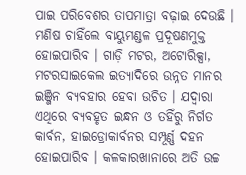ପାଇ ପରିବେଶର ତାପମାତ୍ରା ବଢ଼ାଇ ଦେଉଛି ।
ମଣିଷ ଚାହିଁଲେ ବାୟୁମଣ୍ଡଳ ପ୍ରଦୂଷଣମୁକ୍ତ ହୋଇପାରିବ । ଗାଡ଼ି ମଟର, ଅଟୋରିକ୍ସା, ମଟରସାଇକେଲ ଇତ୍ୟାଦିରେ ଉନ୍ନତ ମାନର ଇଞ୍ଜିନ ବ୍ୟବହାର ହେବା ଉଚିତ । ଯଦ୍ୱାରା ଏଥିରେ ବ୍ୟବହୃତ ଇନ୍ଧନ ଓ ତହିଁରୁ ନିର୍ଗତ କାର୍ବନ, ହାଇଡ୍ରୋକାର୍ବନର ସମ୍ପୂର୍ଣ୍ଣ ଦହନ ହୋଇପାରିବ । କଳକାରଖାନାରେ ଅତି ଉଚ୍ଚ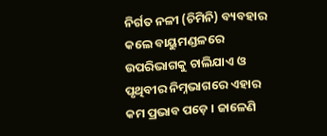ନିର୍ଗତ ନଳୀ (ଚିମିନି) ବ୍ୟବହାର କଲେ ବାୟୁମଣ୍ଡଳରେ ଉପରିଭାଗକୁ ଚାଲିଯାଏ ଓ ପୃଥିବୀର ନିମ୍ନଭାଗରେ ଏହାର କମ ପ୍ରଭାବ ପଡ଼େ । ଜାଳେଣି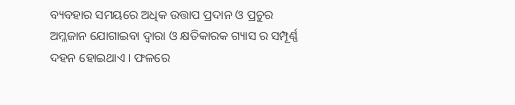ବ୍ୟବହାର ସମୟରେ ଅଧିକ ଉତ୍ତାପ ପ୍ରଦାନ ଓ ପ୍ରଚୁର ଅମ୍ଳଜାନ ଯୋଗାଇବା ଦ୍ୱାରା ଓ କ୍ଷତିକାରକ ଗ୍ୟାସ ର ସମ୍ପୂର୍ଣ୍ଣ ଦହନ ହୋଇଥାଏ । ଫଳରେ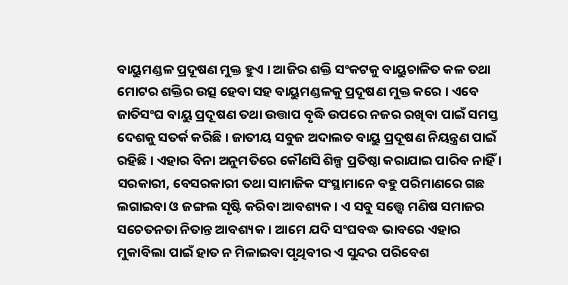ବାୟୁମଣ୍ଡଳ ପ୍ରଦୂଷଣ ମୁକ୍ତ ହୁଏ । ଆଜିର ଶକ୍ତି ସଂକଟକୁ ବାୟୁଚାଳିତ କଳ ତଥା ମୋଟର ଶକ୍ତିର ଉତ୍ସ ହେବା ସହ ବାୟୁମଣ୍ଡଳକୁ ପ୍ରଦୂଷଣ ମୁକ୍ତ କରେ । ଏବେ ଜାତିସଂଘ ବାୟୁ ପ୍ରଦୂଷଣ ତଥା ଉତ୍ତାପ ବୃଦ୍ଧି ଉପରେ ନଜର ରଖିବା ପାଇଁ ସମସ୍ତ ଦେଶକୁ ସତର୍କ କରିଛି । ଜାତୀୟ ସବୁଜ ଅଦାଲତ ବାୟୁ ପ୍ରଦୂଷଣ ନିୟନ୍ତ୍ରଣ ପାଇଁ ରହିଛି । ଏହାର ବିନା ଅନୁମତିରେ କୌଣସି ଶିଳ୍ପ ପ୍ରତିଷ୍ଠା କରାଯାଇ ପାରିବ ନାହିଁ । ସରକାରୀ, ବେସରକାରୀ ତଥା ସାମାଜିକ ସଂସ୍ଥାମାନେ ବହୁ ପରିମାଣରେ ଗଛ ଲଗାଇବା ଓ ଜଙ୍ଗଲ ସୃଷ୍ଟି କରିବା ଆବଶ୍ୟକ । ଏ ସବୁ ସତ୍ତ୍ୱେ ମଣିଷ ସମାଜର ସଚେତନତା ନିତାନ୍ତ ଆବଶ୍ୟକ । ଆମେ ଯଦି ସଂଘବଦ୍ଧ ଭାବରେ ଏହାର ମୁକାବିଲା ପାଇଁ ହାତ ନ ମିଳାଇବା ପୃଥିବୀର ଏ ସୁନ୍ଦର ପରିବେଶ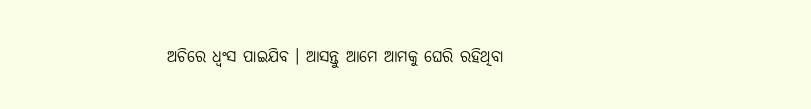ଅଚିରେ ଧ୍ୱଂସ ପାଇଯିବ । ଆସନ୍ତୁ ଆମେ ଆମକୁ ଘେରି ରହିଥିବା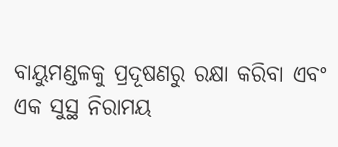ବାୟୁମଣ୍ଡଳକୁ ପ୍ରଦୂଷଣରୁ ରକ୍ଷା କରିବା ଏବଂ ଏକ ସୁସ୍ଥ ନିରାମୟ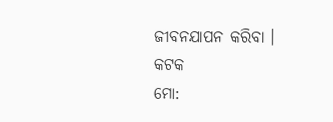ଜୀବନଯାପନ କରିବା ।
କଟକ
ମୋ: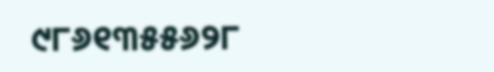୯୮୬୧୩୫୫୬୨୮